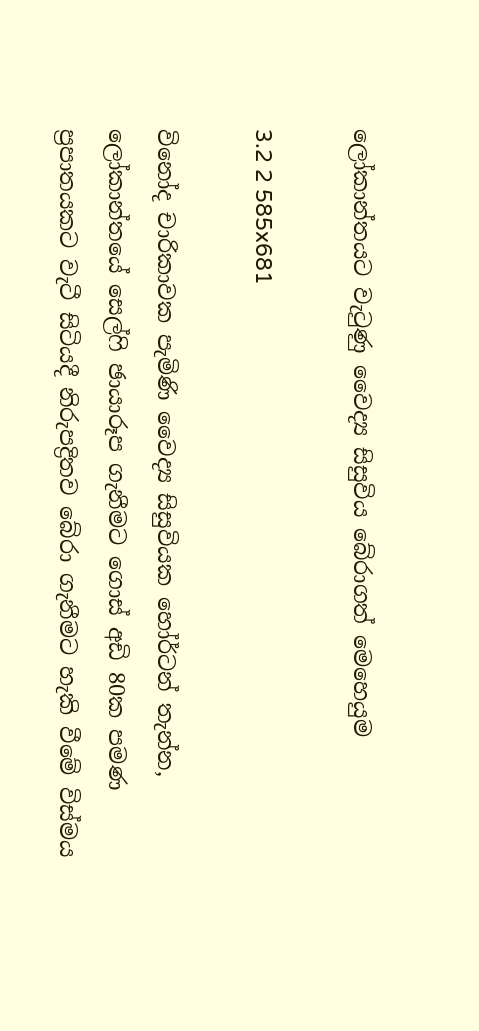ලෝකාන්තයට වැටුණු වෛද්‍ය සිසුවිය බේරාගත් මෙහෙයුම

3.2 2 585x681

විනෝද චාරිකාවක පැමිණි වෛද්‍ය සිසුවියක හෝර්ටන් තැන්න, ලෝකාන්තයේ සෙල්ෆි ඡායාරූප ගැනීමට ගොස් අඩි 80ක පමණ ප්‍රපාතයකට වැටී සිටියදී නිරුපද්‍රිතව බේරා ගැනීමට හැකි වීමේ විස්මය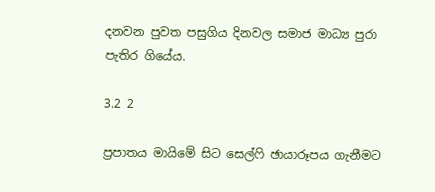දනවන පුවත පසුගිය දිනවල සමාජ මාධ්‍ය පුරා පැතිර ගියේය.

3.2 2

ප්‍රපාතය මායිමේ සිට සෙල්ෆි ඡායාරූපය ගැනීමට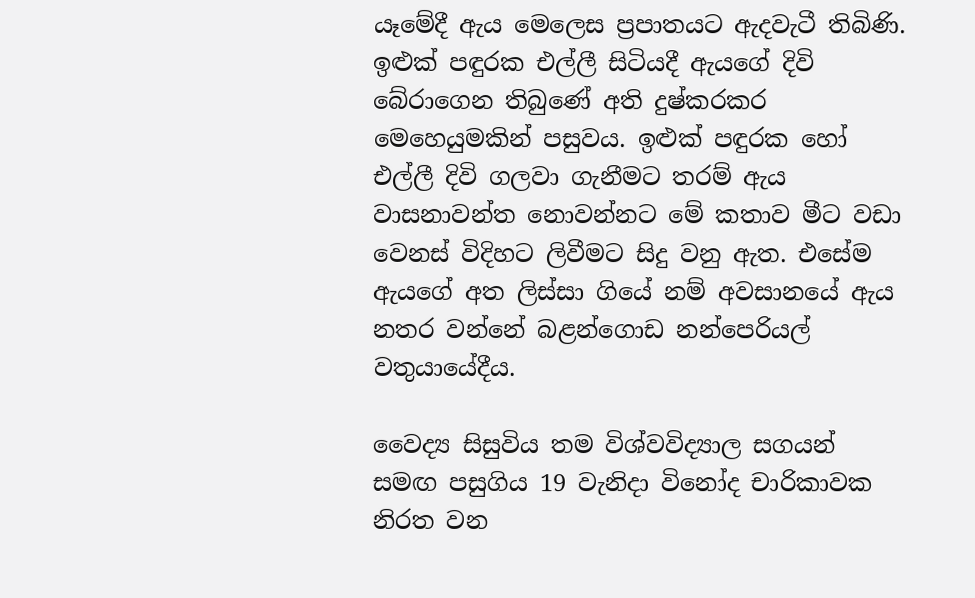යෑමේදී ඇය මෙලෙස ප්‍රපාතයට ඇදවැටී තිබිණි. ඉළුක් පඳුරක එල්ලී සිටියදී ඇයගේ දිවි බේරාගෙන තිබුණේ අති දුෂ්කරකර මෙහෙයුමකින් පසුවය. ඉළුක් පඳුරක හෝ එල්ලී දිවි ගලවා ගැනීමට තරම් ඇය වාසනාවන්ත නොවන්නට මේ කතාව මීට වඩා වෙනස් විදිහට ලිවීමට සිදු වනු ඇත. එසේම ඇයගේ අත ලිස්සා ගියේ නම් අවසානයේ ඇය නතර වන්නේ බළන්ගොඩ නන්පෙරියල් වතුයායේදීය.

වෛද්‍ය සිසුවිය තම විශ්වවිද්‍යාල සගයන් සමඟ පසුගිය 19 වැනිදා විනෝද චාරිකාවක නිරත වන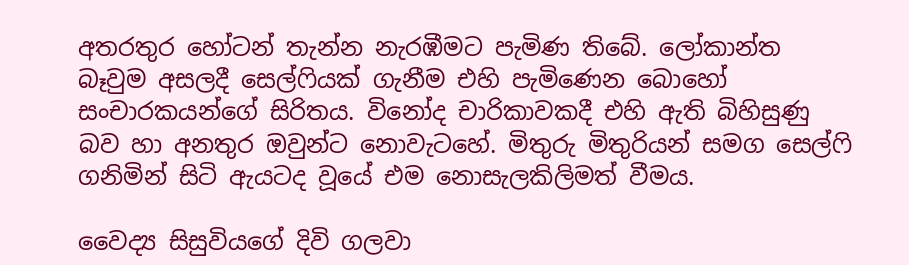අතරතුර හෝටන් තැන්න නැරඹීමට පැමිණ තිබේ. ලෝකාන්ත බෑවුම අසලදී සෙල්ෆියක් ගැනීම එහි පැමිණෙන බොහෝ සංචාරකයන්ගේ සිරිතය. විනෝද චාරිකාවකදී එහි ඇති බිහිසුණු බව හා අනතුර ඔවුන්ට නොවැටහේ. මිතුරු මිතුරියන් සමග සෙල්ෆි ගනිමින් සිටි ඇයටද වූයේ එම නොසැලකිලිමත් වීමය.

වෛද්‍ය සිසුවියගේ දිවි ගලවා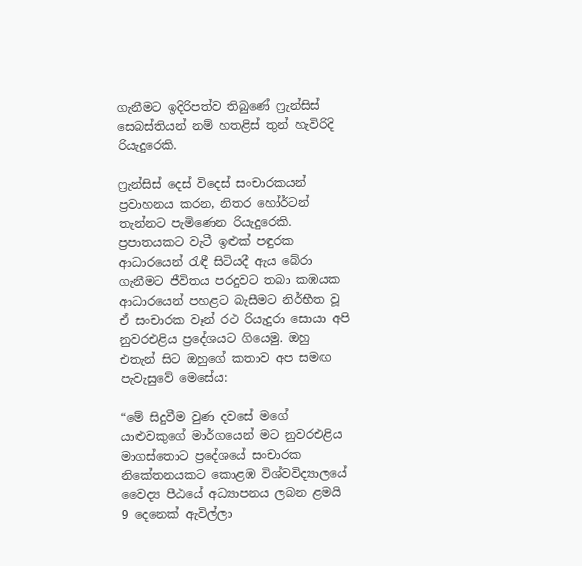ගැනීමට ඉදිරිපත්ව තිබුණේ ෆ්‍රැන්සිස් සෙබස්තියන් නම් හතළිස් තුන් හැවිරිදි රියැදුරෙකි.

ෆ්‍රැන්සිස් දෙස් විදෙස් සංචාරකයන් ප්‍රවාහනය කරන, නිතර හෝර්ටන් තැන්නට පැමිණෙන රියැදුරෙකි. ප්‍රපාතයකට වැටී ඉළුක් පඳුරක ආධාරයෙන් රැඳී සිටියදී ඇය බේරා ගැනීමට ජීවිතය පරදුවට තබා කඹයක ආධාරයෙන් පහළට බැසීමට නිර්භීත වූ ඒ සංචාරක වෑන් රථ රියැදුරා සොයා අපි නුවරඑළිය ප්‍රදේශයට ගියෙමු. ඔහු එතැන් සිට ඔහුගේ කතාව අප සමඟ පැවැසුවේ මෙසේය:

“මේ සිදුවීම වුණ දවසේ මගේ යාළුවකුගේ මාර්ගයෙන් මට නුවරඑළිය මාගස්තොට ප්‍රදේශයේ සංචාරක නිකේතනයකට කොළඹ විශ්වවිද්‍යාලයේ වෛද්‍ය පීඨයේ අධ්‍යාපනය ලබන ළමයි 9 දෙනෙක් ඇවිල්ලා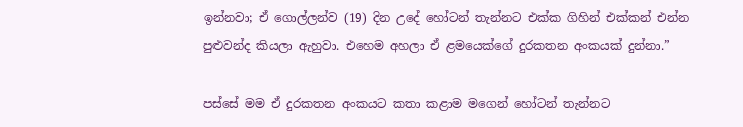ඉන්නවා; ඒ ගොල්ලන්ව (19) දින උදේ හෝටන් තැන්නට එක්ක ගිහින් එක්කන් එන්න පුළුවන්ද කියලා ඇහුවා. එහෙම අහලා ඒ ළමයෙක්ගේ දුරකතන අංකයක් දුන්නා.”

පස්සේ මම ඒ දුරකතන අංකයට කතා කළාම මගෙන් හෝටන් තැන්නට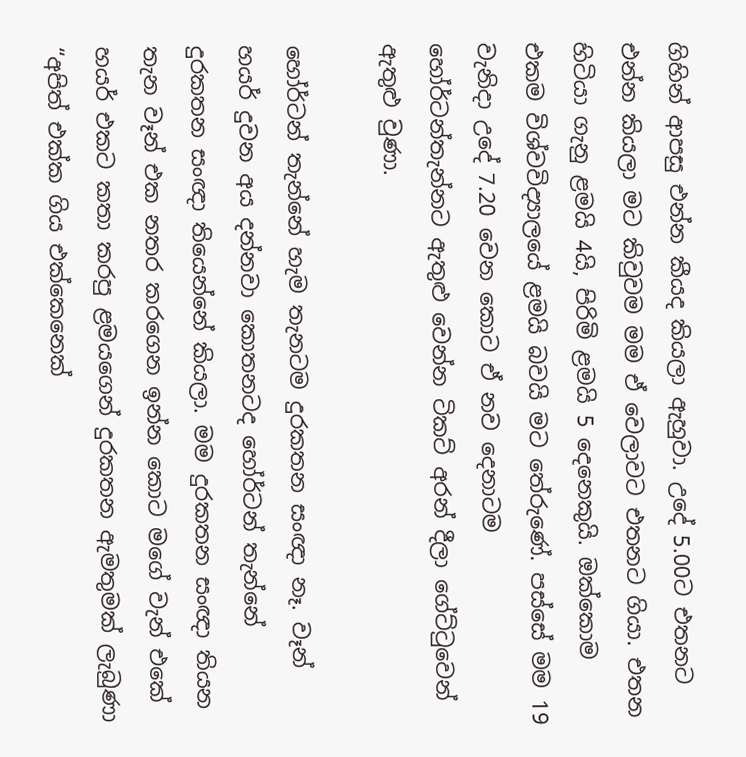ගිහින් ආපසු එන්න කීයද කියලා ඇහුවා. උදේ 5.00ට එතනට එන්න කියලා මට කිවුවම මම ඒ වෙලාවට එතනට ගියා. එතන හිටියා ගැනු ළමයි 4යි, පිරිමි ළමයි 5 දෙනෙකුයි. ඔක්කොම එකම විශ්වවිද්‍යාලයේ ළමයි බවයි මට තේරුණේ. පස්සේ මම 19 වැනිදා උදේ 7.20 වෙන කොට ඒ නව දෙනාටම හෝර්ටන්තැන්නට ඇතුළු වෙන්න ටිකට් අරන් දීලා ගේට්ටුවෙන් ඇතුළු වුණා.

හෝර්ටන් තැන්නේ හැම තැනටම දුරකතන සංඥා නෑ. වෑන් හයර් දුවන අය දන්නවා කොතනටද හෝර්ටන් තැන්නේ දුරකතන සංඥා තියෙන්නේ කියලා. මම දුරකතන සංඥා තියන තැන වෑන් එක නතර කරගෙන ඉන්න කොට මගේ වැන් එකේ හයර් එකට කතා කරපු ළමයගෙන් දුරකතන ඇමතුමක් ලැබුණා “අපිත් එක්ක ගිය එක්කෙනෙක්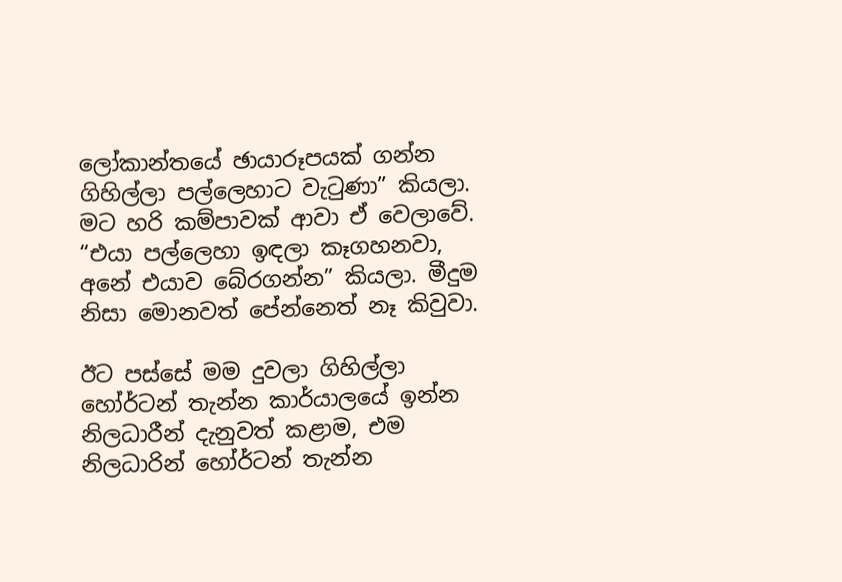ලෝකාන්තයේ ඡායාරූපයක් ගන්න ගිහිල්ලා පල්ලෙහාට වැටුණා” කියලා. මට හරි කම්පාවක් ආවා ඒ වෙලාවේ. “එයා පල්ලෙහා ඉඳලා කෑගහනවා, අනේ එයාව බේරගන්න” කියලා. මීදුම නිසා මොනවත් පේන්නෙත් නෑ කිවුවා.

ඊට පස්සේ මම දුවලා ගිහිල්ලා හෝර්ටන් තැන්න කාර්යාලයේ ඉන්න නිලධාරීන් දැනුවත් කළාම, එම නිලධාරින් හෝර්ටන් තැන්න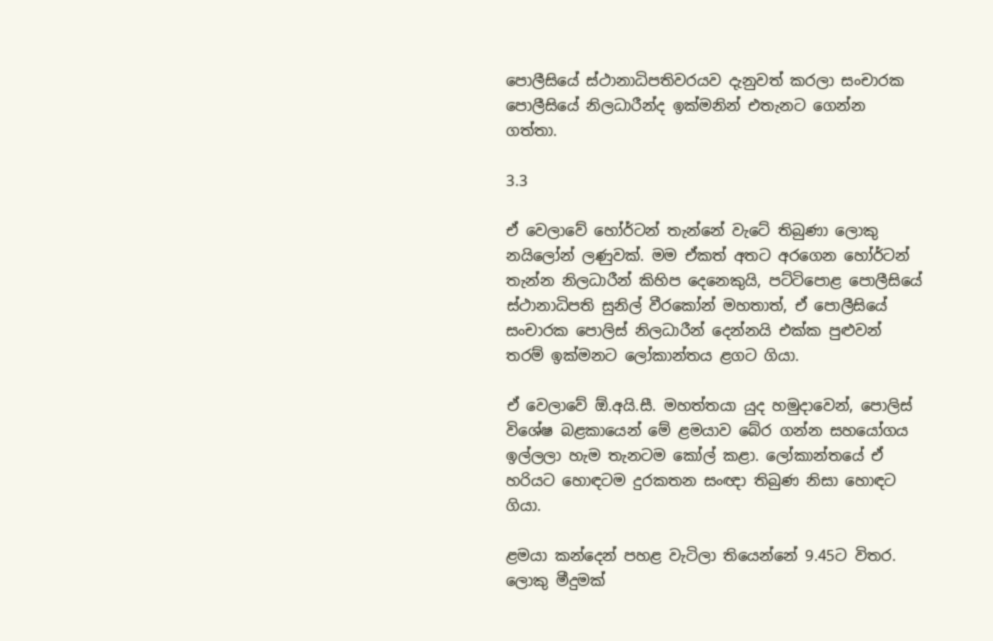පොලීසියේ ස්ථානාධිපතිවරයව දැනුවත් කරලා සංචාරක පොලීසියේ නිලධාරීන්ද ඉක්මනින් එතැනට ගෙන්න ගත්තා.

3.3

ඒ වෙලාවේ හෝර්ටන් තැන්නේ වැටේ තිබුණා ලොකු නයිලෝන් ලණුවක්. මම ඒකත් අතට අරගෙන හෝර්ටන් තැන්න නිලධාරීන් කිහිප දෙනෙකුයි, පට්ටිපොළ පොලීසියේ ස්ථානාධිපති සුනිල් වීරකෝන් මහතාත්, ඒ පොලීසියේ සංචාරක පොලිස් නිලධාරීන් දෙන්නයි එක්ක පුළුවන් තරම් ඉක්මනට ලෝකාන්තය ළගට ගියා.

ඒ වෙලාවේ ඕ.අයි.සී. මහත්තයා යුද හමුදාවෙන්, පොලිස් විශේෂ බළකායෙන් මේ ළමයාව බේර ගන්න සහයෝගය ඉල්ලලා හැම තැනටම කෝල් කළා. ලෝකාන්තයේ ඒ හරියට හොඳටම දුරකතන සංඥා තිබුණ නිසා හොඳට ගියා.

ළමයා කන්දෙන් පහළ වැටිලා තියෙන්නේ 9.45ට විතර. ලොකු මීදුමක්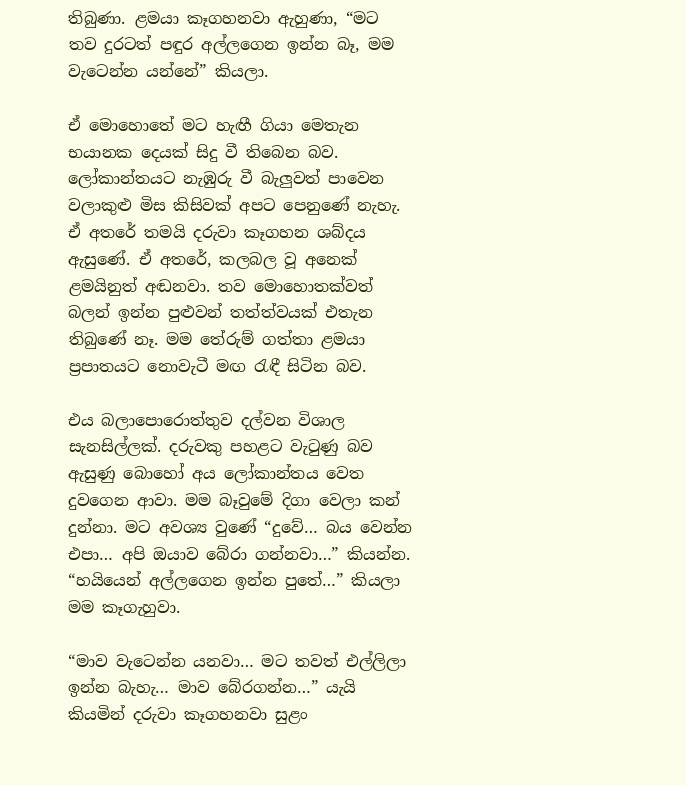තිබුණා. ළමයා කෑගහනවා ඇහුණා, “මට තව දුරටත් පඳුර අල්ලගෙන ඉන්න බෑ, මම වැටෙන්න යන්නේ” කියලා.

ඒ මොහොතේ මට හැඟී ගියා මෙතැන භයානක දෙයක් සිදු වී තිබෙන බව. ලෝකාන්තයට නැඹුරු වී බැලුවත් පාවෙන වලාකුළු මිස කිසිවක් අපට පෙනුණේ නැහැ. ඒ අතරේ තමයි දරුවා කෑගහන ශබ්දය ඇසුණේ. ඒ අතරේ, කලබල වූ අනෙක් ළමයිනුත් අඬනවා. තව මොහොතක්වත් බලන් ඉන්න පුළුවන් තත්ත්වයක් එතැන තිබුණේ නෑ. මම තේරුම් ගත්තා ළමයා ප්‍රපාතයට නොවැටී මඟ රැඳී සිටින බව.

එය බලාපොරොත්තුව දල්වන විශාල සැනසිල්ලක්. දරුවකු පහළට වැටුණු බව ඇසුණු බොහෝ අය ලෝකාන්තය වෙත දුවගෙන ආවා. මම බෑවුමේ දිගා වෙලා කන් දුන්නා. මට අවශ්‍ය වුණේ “දුවේ… බය වෙන්න එපා… අපි ඔයාව බේරා ගන්නවා…” කියන්න. “හයියෙන් අල්ලගෙන ඉන්න පුතේ…” කියලා මම කෑගැහුවා.

“මාව වැටෙන්න යනවා… මට තවත් එල්ලිලා ඉන්න බැහැ… මාව බේරගන්න…” යැයි කියමින් දරුවා කෑගහනවා සුළං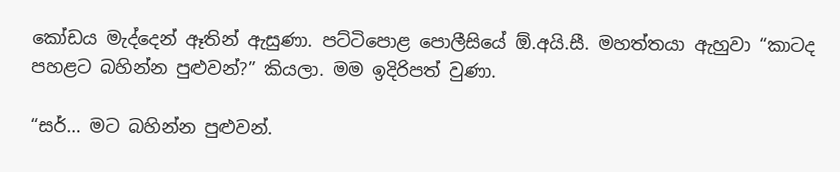කෝඩය මැද්දෙන් ඈතින් ඇසුණා. පට්ටිපොළ පොලීසියේ ඕ.අයි.සී. මහත්තයා ඇහුවා “කාටද පහළට බහින්න පුළුවන්?” කියලා. මම ඉදිරිපත් වුණා.

“සර්… මට බහින්න පුළුවන්.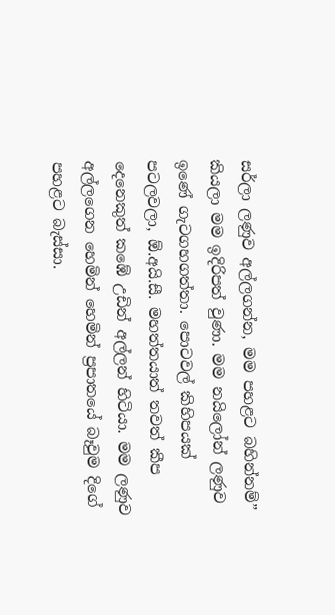සර්ලා ලණුව අල්ලගන්න, මම පහළට බහින්නම්” කියලා මම ඉදිරිපත් වුණා. මම නයිලෝන් ලණුව ඉණේ ගැටගහගත්තා. පොටවල් කිහිපයක් පටලවලා, ඕ.අයි.සී. මහත්තයාත් තවත් කීප දෙනෙකුත් කඹේ උඩින් අල්ලන් හිටියා. මම ලණුව අල්ලගෙන හෙමින් හෙමින් ප්‍රපාතයේ බෑවුම දිගේ පහළට බැස්සා.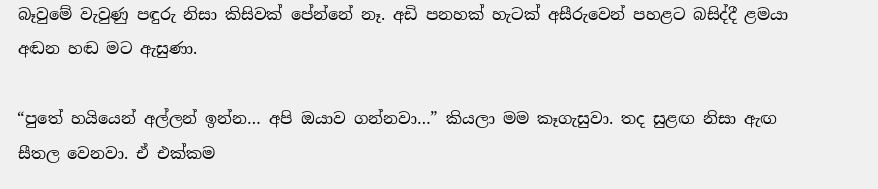බෑවුමේ වැවුණු පඳුරු නිසා කිසිවක් පේන්නේ නෑ. අඩි පනහක් හැටක් අසීරුවෙන් පහළට බසිද්දී ළමයා අඬන හඬ මට ඇසුණා.

“පුතේ හයියෙන් අල්ලන් ඉන්න… අපි ඔයාව ගන්නවා…” කියලා මම කෑගැසුවා. තද සුළඟ නිසා ඇඟ සීතල වෙනවා. ඒ එක්කම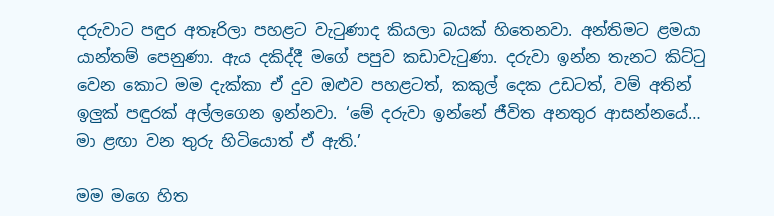දරුවාට පඳුර අතෑරිලා පහළට වැටුණාද කියලා බයක් හිතෙනවා. අන්තිමට ළමයා යාන්තම් පෙනුණා. ඇය දකිද්දී මගේ පපුව කඩාවැටුණා. දරුවා ඉන්න තැනට කිට්ටු වෙන කොට මම දැක්කා ඒ දුව ඔළුව පහළටත්, කකුල් දෙක උඩටත්, වම් අතින් ඉලුක් පඳුරක් අල්ලගෙන ඉන්නවා. ‘මේ දරුවා ඉන්නේ ජීවිත අනතුර ආසන්නයේ… මා ළඟා වන තුරු හිටියොත් ඒ ඇති.’

මම මගෙ හිත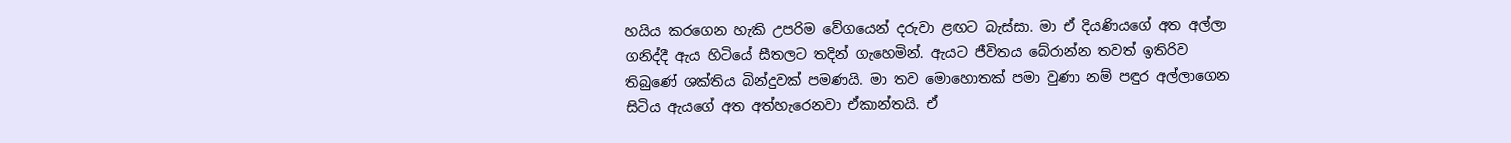හයිය කරගෙන හැකි උපරිම වේගයෙන් දරුවා ළඟට බැස්සා. මා ඒ දියණියගේ අත අල්ලා ගනිද්දී ඇය හිටියේ සීතලට තදින් ගැහෙමින්. ඇයට ජීවිතය බේරාන්න තවත් ඉතිරිව තිබුණේ ශක්තිය බින්දුවක් පමණයි. මා තව මොහොතක් පමා වුණා නම් පඳුර අල්ලාගෙන සිටිය ඇයගේ අත අත්හැරෙනවා ඒකාන්තයි. ඒ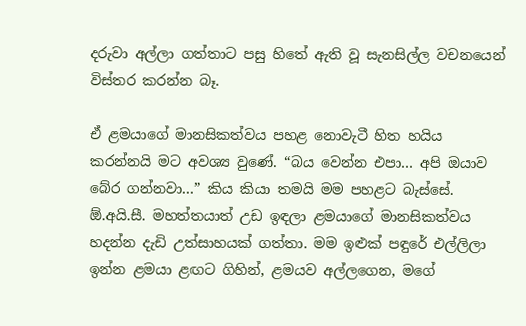දරුවා අල්ලා ගත්තාට පසු හිතේ ඇති වූ සැනසිල්ල වචනයෙන් විස්තර කරන්න බෑ.

ඒ ළමයාගේ මානසිකත්වය පහළ නොවැටී හිත හයිය කරන්නයි මට අවශ්‍ය වුණේ. “බය වෙන්න එපා… අපි ඔයාව බේර ගන්නවා…” කිය කියා තමයි මම පහළට බැස්සේ. ඕ.අයි.සී. මහත්තයාත් උඩ ඉඳලා ළමයාගේ මානසිකත්වය හදන්න දැඩි උත්සාහයක් ගත්තා. මම ඉළුක් පඳුරේ එල්ලිලා ඉන්න ළමයා ළඟට ගිහින්, ළමයව අල්ලගෙන, මගේ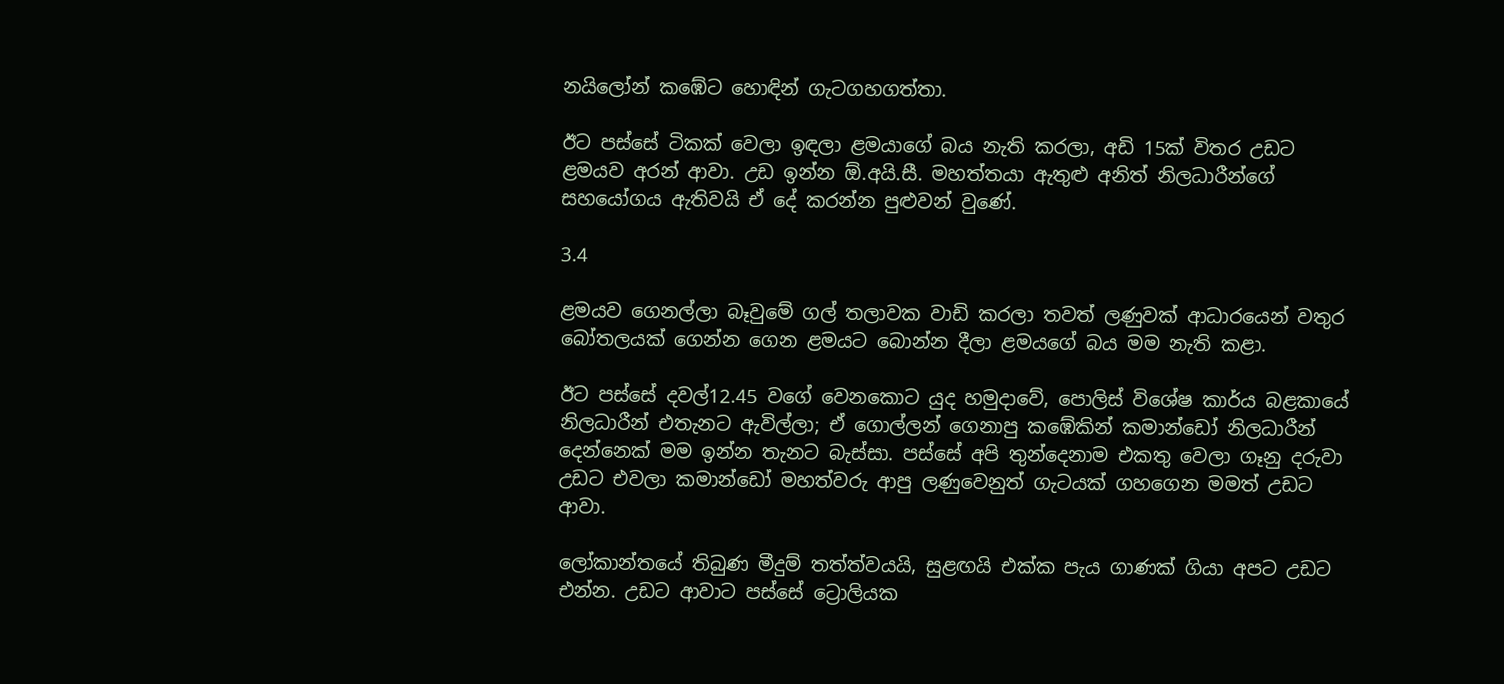නයිලෝන් කඹේට හොඳින් ගැටගහගත්තා.

ඊට පස්සේ ටිකක් වෙලා ඉඳලා ළමයාගේ බය නැති කරලා, අඩි 15ක් විතර උඩට ළමයව අරන් ආවා. උඩ ඉන්න ඕ.අයි.සී. මහත්තයා ඇතුළු අනිත් නිලධාරීන්ගේ සහයෝගය ඇතිවයි ඒ දේ කරන්න පුළුවන් වුණේ.

3.4

ළමයව ගෙනල්ලා බෑවුමේ ගල් තලාවක වාඩි කරලා තවත් ලණුවක් ආධාරයෙන් වතුර බෝතලයක් ගෙන්න ගෙන ළමයට බොන්න දීලා ළමයගේ බය මම නැති කළා.

ඊට පස්සේ දවල්12.45 වගේ වෙනකොට යුද හමුදාවේ, පොලිස් විශේෂ කාර්ය බළකායේ නිලධාරීන් එතැනට ඇවිල්ලා; ඒ ගොල්ලන් ගෙනාපු කඹේකින් කමාන්ඩෝ නිලධාරීන් දෙන්නෙක් මම ඉන්න තැනට බැස්සා. පස්සේ අපි තුන්දෙනාම එකතු වෙලා ගෑනු දරුවා උඩට එවලා කමාන්ඩෝ මහත්වරු ආපු ලණුවෙනුත් ගැටයක් ගහගෙන මමත් උඩට ආවා.

ලෝකාන්තයේ තිබුණ මීදුම් තත්ත්වයයි, සුළඟයි එක්ක පැය ගාණක් ගියා අපට උඩට එන්න. උඩට ආවාට පස්සේ ට්‍රොලියක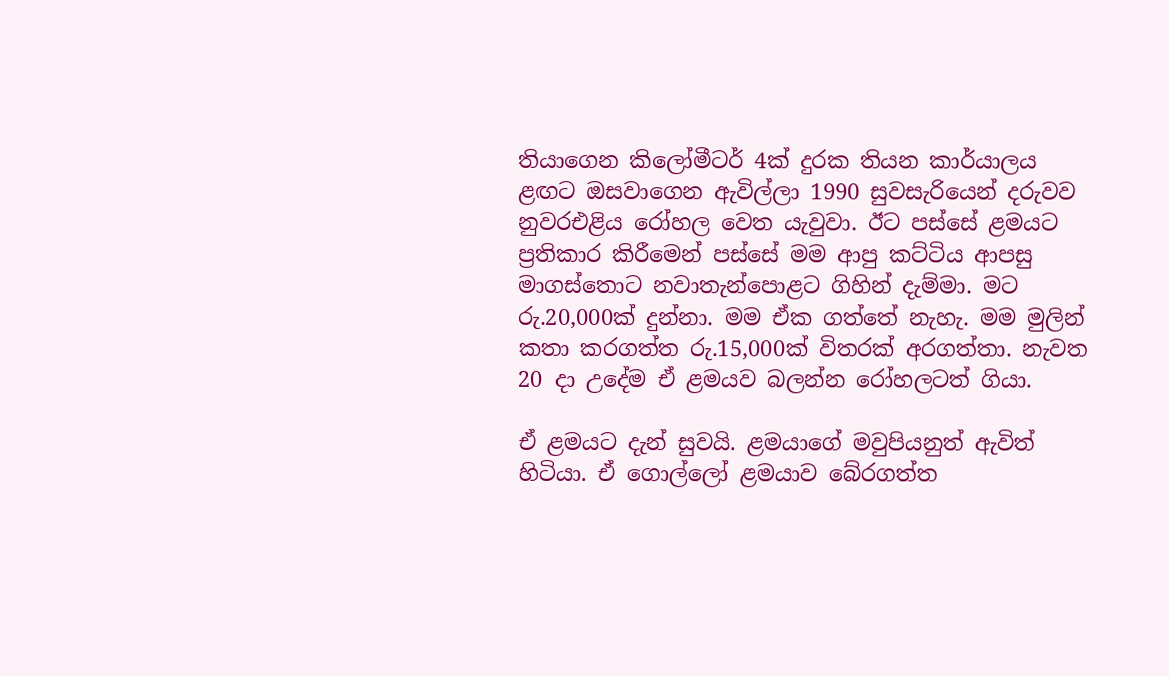තියාගෙන කිලෝමීටර් 4ක් දුරක තියන කාර්යාලය ළඟට ඔසවාගෙන ඇවිල්ලා 1990 සුවසැරියෙන් දරුවව නුවරඑළිය රෝහල වෙත යැවුවා. ඊට පස්සේ ළමයට ප්‍රතිකාර කිරීමෙන් පස්සේ මම ආපු කට්ටිය ආපසු මාගස්තොට නවාතැන්පොළට ගිහින් දැම්මා. මට රු.20,000ක් දුන්නා. මම ඒක ගත්තේ නැහැ. මම මුලින් කතා කරගත්ත රු.15,000ක් විතරක් අරගත්තා. නැවත 20 දා උදේම ඒ ළමයව බලන්න රෝහලටත් ගියා.

ඒ ළමයට දැන් සුවයි. ළමයාගේ මවුපියනුත් ඇවිත් හිටියා. ඒ ගොල්ලෝ ළමයාව බේරගත්ත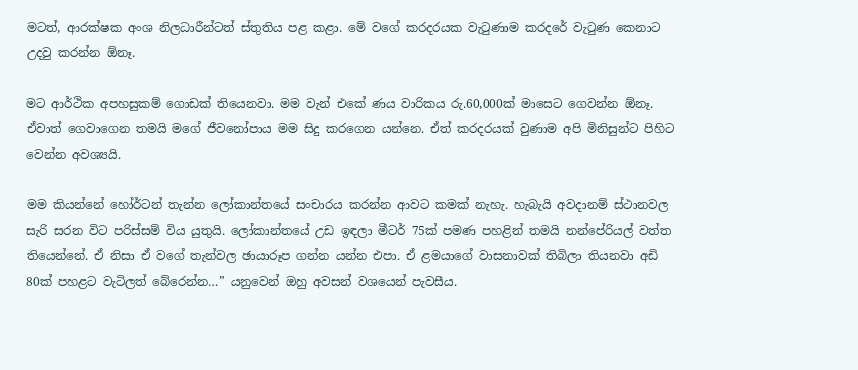මටත්, ආරක්ෂක අංශ නිලධාරීන්ටත් ස්තුතිය පළ කළා. මේ වගේ කරදරයක වැටුණාම කරදරේ වැටුණ කෙනාට උදවු කරන්න ඕනෑ.

මට ආර්ථික අපහසුකම් ගොඩක් තියෙනවා. මම වැන් එකේ ණය වාරිකය රු.60,000ක් මාසෙට ගෙවන්න ඕනෑ. ඒවාත් ගෙවාගෙන තමයි මගේ ජීවනෝපාය මම සිදු කරගෙන යන්නෙ. ඒත් කරදරයක් වුණාම අපි මිනිසුන්ට පිහිට වෙන්න අවශ්‍යයි.

මම කියන්නේ හෝර්ටන් තැන්න ලෝකාන්තයේ සංචාරය කරන්න ආවට කමක් නැහැ. හැබැයි අවදානම් ස්ථානවල සැරි සරන විට පරිස්සම් විය යුතුයි. ලෝකාන්තයේ උඩ ඉඳලා මීටර් 75ක් පමණ පහළින් තමයි නන්පේරියල් වත්ත තියෙන්නේ. ඒ නිසා ඒ වගේ තැන්වල ඡායාරූප ගන්න යන්න එපා. ඒ ළමයාගේ වාසනාවක් තිබිලා තියනවා අඩි 80ක් පහළට වැටිලත් බේරෙන්න…” යනුවෙන් ඔහු අවසන් වශයෙන් පැවසීය.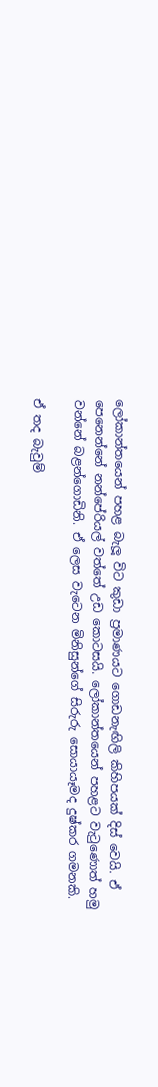ලෝකාන්තයෙන් පහළ බැලූ විට කුඩා ප්‍රමාණයට ගොඩනැඟිලි කිහිපයක් දිස් වෙයි. ඒ පෙනෙන්නේ නන්පේරියල් වත්තේ උඩ කොටසයි. ලෝකාන්තයෙන් පහළට වැටුණොත් හමු වන්නේ බළන්ගොඩිනි. ඒ ලෙස වැටෙන මිනිසුන්ගේ සිරුරු සොයායෑමද දුෂ්කර ගමනකි.

ඒ තද බැවුම්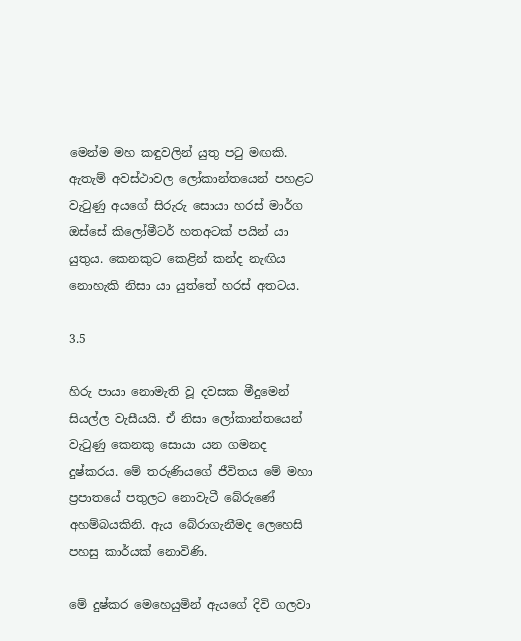මෙන්ම මහ කඳුවලින් යුතු පටු මඟකි. ඇතැම් අවස්ථාවල ලෝකාන්තයෙන් පහළට වැටුණු අයගේ සිරුරු සොයා හරස් මාර්ග ඔස්සේ කිලෝමීටර් හතඅටක් පයින් යා යුතුය. කෙනකුට කෙළින් කන්ද නැඟිය නොහැකි නිසා යා යුත්තේ හරස් අතටය.

3.5

හිරු පායා නොමැති වූ දවසක මීදුමෙන් සියල්ල වැසීයයි. ඒ නිසා ලෝකාන්තයෙන් වැටුණු කෙනකු සොයා යන ගමනද දුෂ්කරය. මේ තරුණියගේ ජීවිතය මේ මහා ප්‍රපාතයේ පතුලට නොවැටී බේරුණේ අහම්බයකිනි. ඇය බේරාගැනීමද ලෙහෙසි පහසු කාර්යක් නොවිණි.

මේ දුෂ්කර මෙහෙයුමින් ඇයගේ දිවි ගලවා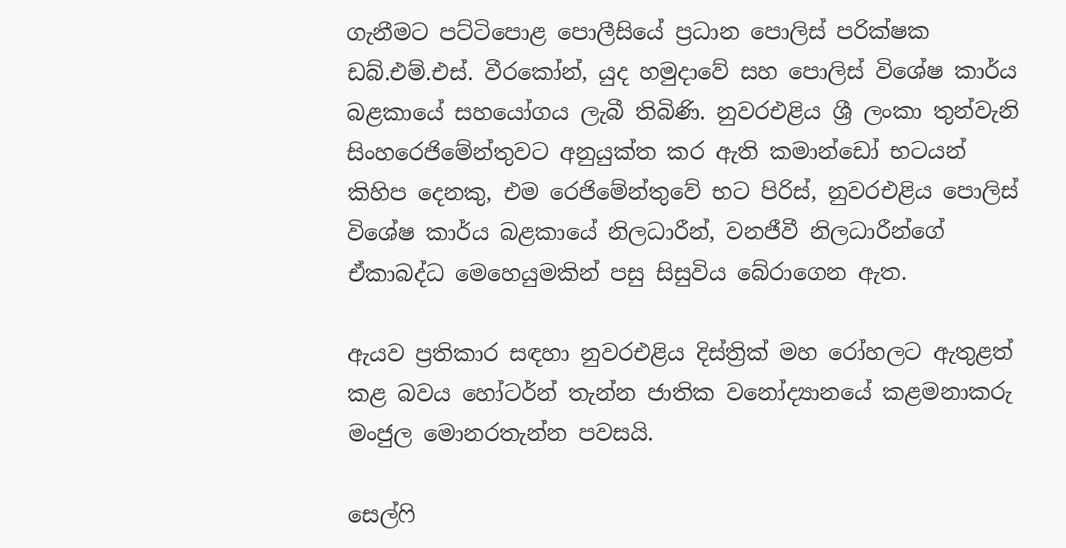ගැනීමට පට්ටිපොළ පොලීසියේ ප්‍රධාන පොලිස් පරික්ෂක ඩබ්.එම්.එස්. වීරකෝන්, යුද හමුදාවේ සහ පොලිස් විශේෂ කාර්ය බළකායේ සහයෝගය ලැබී තිබිණි. නුවරඑළිය ශ්‍රී ලංකා තුන්වැනි සිංහරෙජිමේන්තුවට අනුයුක්ත කර ඇති කමාන්ඩෝ භටයන් කිහිප දෙනකු, එම රෙජිමේන්තුවේ භට පිරිස්, නුවරඑළිය පොලිස් විශේෂ කාර්ය බළකායේ නිලධාරීන්, වනජීවී නිලධාරීන්ගේ ඒකාබද්ධ මෙහෙයුමකින් පසු සිසුවිය බේරාගෙන ඇත.

ඇයව ප්‍රතිකාර සඳහා නුව‍රඑළිය දිස්ත්‍රික් මහ රෝහලට ඇතුළත් කළ බවය හෝටර්න් තැන්න ජාතික වනෝද්‍යානයේ කළමනාකරු මංජුල මොනරතැන්න පවසයි.

සෙල්ෆි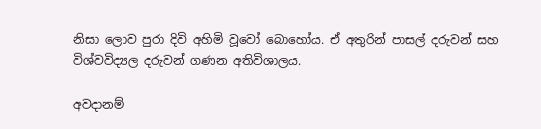නිසා ලොව පුරා දිවි අහිමි වූවෝ බොහෝය. ඒ අතුරින් පාසල් දරුවන් සහ විශ්වවිද්‍යල දරුවන් ගණන අතිවිශාලය.

අවදානම්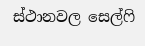ස්ථානවල සෙල්ෆි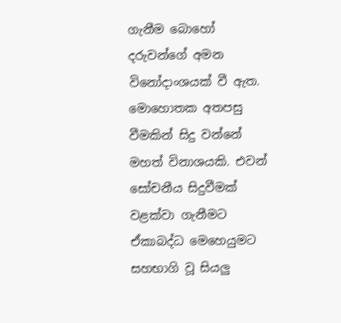ගැනීම බොහෝ දරුවන්ගේ අමන විනෝදාංශයක් වී ඇත. මොහොතක අතපසු වීමකින් සිදු වන්නේ මහත් විනාශයකි. එවන් සෝචනීය සිදුවීමක් වළක්වා ගැනීමට ඒකාබද්ධ මෙහෙයුමට සහභාගි වූ සියලු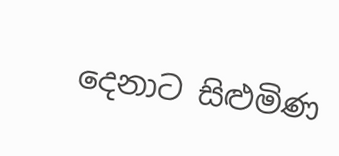දෙනාට සිළුමිණ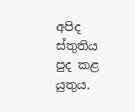අපිද ස්තුතිය පුද කළ යුතුය.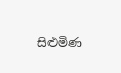සිළුමිණ